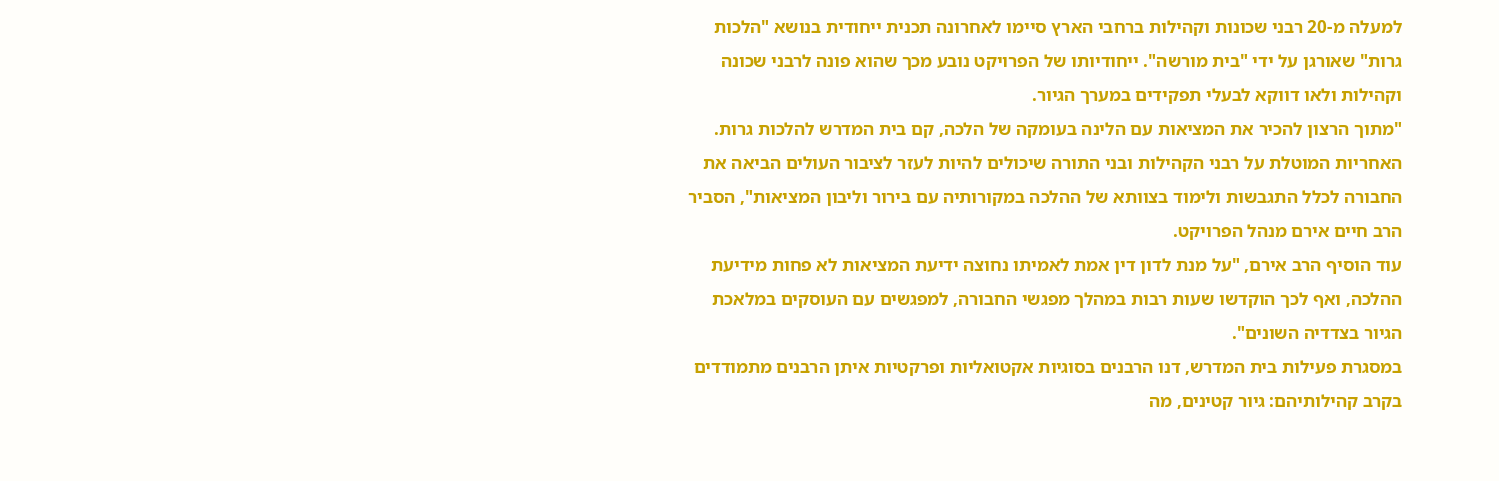למעלה מ-20 רבני שכונות וקהילות ברחבי הארץ סיימו לאחרונה תכנית ייחודית בנושא "הלכות גרות" שאורגן על ידי "בית מורשה". ייחודיותו של הפרויקט נובע מכך שהוא פונה לרבני שכונה וקהילות ולאו דווקא לבעלי תפקידים במערך הגיור.
"מתוך הרצון להכיר את המציאות עם הלינה בעומקה של הלכה, קם בית המדרש להלכות גרות. האחריות המוטלת על רבני הקהילות ובני התורה שיכולים להיות לעזר לציבור העולים הביאה את החבורה לכלל התגבשות ולימוד בצוותא של ההלכה במקורותיה עם בירור וליבון המציאות", הסביר הרב חיים אירם מנהל הפרויקט.
עוד הוסיף הרב אירם, "על מנת לדון דין אמת לאמיתו נחוצה ידיעת המציאות לא פחות מידיעת ההלכה, ואף לכך הוקדשו שעות רבות במהלך מפגשי החבורה, למפגשים עם העוסקים במלאכת הגיור בצדדיה השונים".
במסגרת פעילות בית המדרש, דנו הרבנים בסוגיות אקטואליות ופרקטיות איתן הרבנים מתמודדים בקרב קהילותיהם: גיור קטינים, מה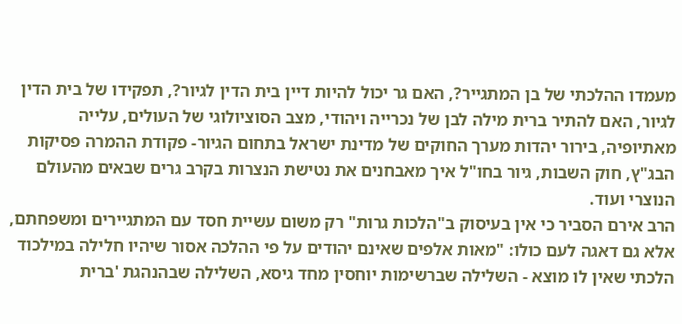מעמדו ההלכתי של בן המתגייר?, האם גר יכול להיות דיין בית הדין לגיור?, תפקידו של בית הדין לגיור, האם להתיר ברית מילה לבן של נכרייה ויהודי, מצב הסוציולוגי של העולים, עלייה מאתיופיה, בירור יהדות מערך החוקים של מדינת ישראל בתחום הגיור- פקודת ההמרה פסיקות הבג"ץ, חוק השבות, גיור בחו"ל איך מאבחנים את נטישת הנצרות בקרב גרים שבאים מהעולם הנוצרי ועוד.
הרב אירם הסביר כי אין בעיסוק ב"הלכות גרות" רק משום עשיית חסד עם המתגיירים ומשפחתם, אלא גם דאגה לעם כולו: "מאות אלפים שאינם יהודים על פי ההלכה אסור שיהיו חלילה במילכוד הלכתי שאין לו מוצא - השלילה שברשימות יוחסין מחד גיסא, השלילה שבהנהגת 'ברית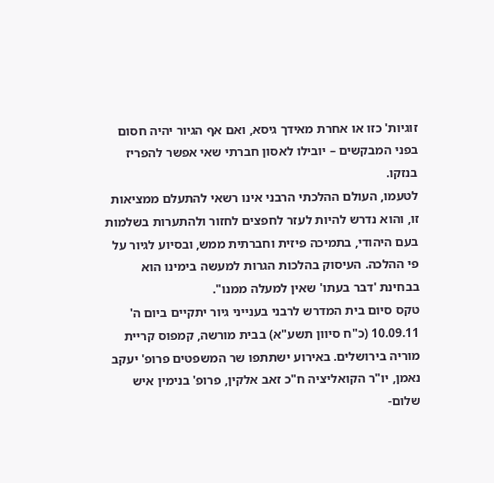זוגיות' כזו או אחרת מאידך גיסא, ואם אף הגיור יהיה חסום בפני המבקשים – יובילו לאסון חברתי שאי אפשר להפריז בנזקו.
לטעמו, העולם ההלכתי הרבני אינו רשאי להתעלם ממציאות זו, והוא נדרש להיות לעזר לחפצים לחזור ולהתערות בשלמות בעם היהודי, בתמיכה פיזית וחברתית ממש, ובסיוע לגיור על פי ההלכה. העיסוק בהלכות הגרות למעשה בימינו הוא בבחינת 'דבר בעתו' שאין למעלה ממנו".
טקס סיום בית המדרש לרבני בענייני גיור יתקיים ביום ה' 10.09.11 (כ"ח סיוון תשע"א) בבית מורשה, קמפוס קריית מוריה בירושלים. באירוע ישתתפו שר המשפטים פרופ' יעקב נאמן, יו"ר הקואליציה ח"כ זאב אלקין, פרופ' בנימין איש שלום-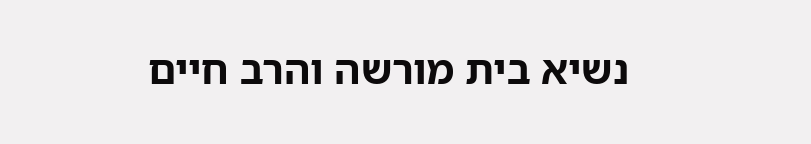נשיא בית מורשה והרב חיים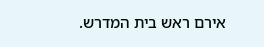אירם ראש בית המדרש.